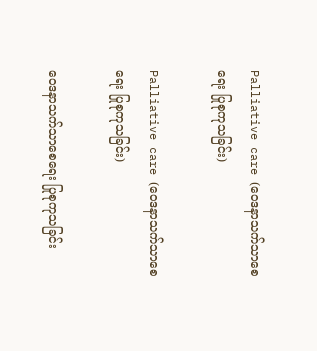Palliative care (ဝေဒနာသက်သာစေရေး ပြုစုကုသခြင်း)

Palliative care (ဝေဒနာသက်သာစေရေး ပြုစုကုသခြင်း)

ဝေဒနာသက်သာစေရေး ပြုစုကုသခြင်း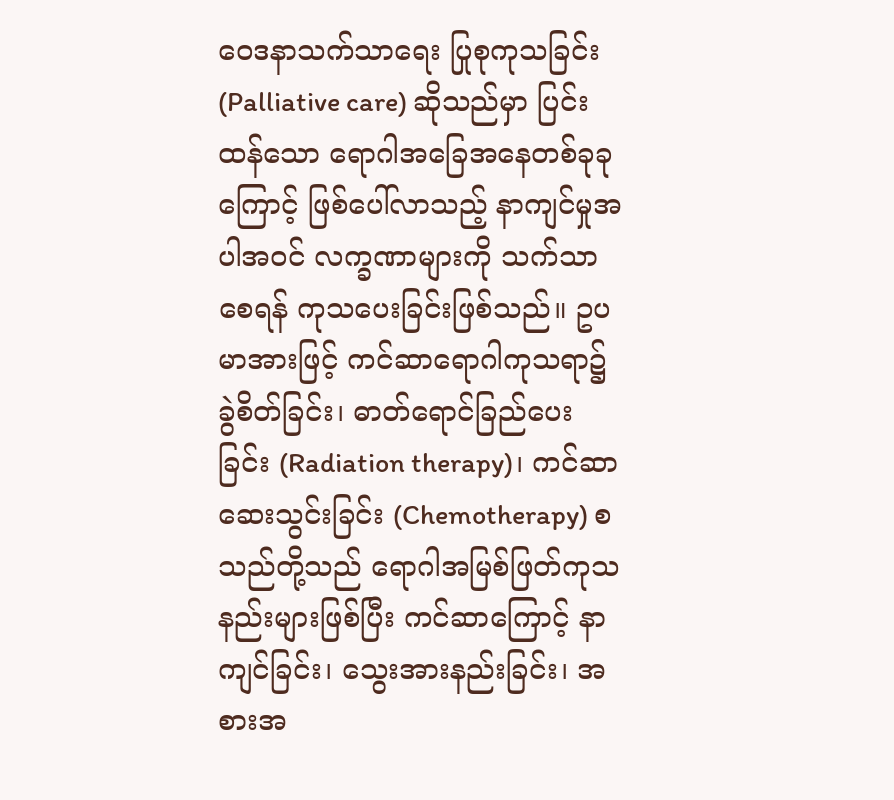ဝေဒနာသက်သာရေး ပြုစုကုသခြင်း (Palliative care) ဆိုသည်မှာ ပြင်းထန်သော ရောဂါအခြေအနေတစ်ခုခုကြောင့် ဖြစ်ပေါ်လာသည့် နာကျင်မှုအပါအဝင် လက္ခဏာများကို သက်သာစေရန် ကုသပေးခြင်းဖြစ်သည်။ ဥပမာအားဖြင့် ကင်ဆာရောဂါကုသရာ၌ ခွဲစိတ်ခြင်း၊ ဓာတ်ရောင်ခြည်ပေးခြင်း (Radiation therapy)၊ ကင်ဆာဆေးသွင်းခြင်း (Chemotherapy) စသည်တို့သည် ရောဂါအမြစ်ဖြတ်ကုသနည်းများဖြစ်ပြီး ကင်ဆာကြောင့် နာကျင်ခြင်း၊ သွေးအားနည်းခြင်း၊ အစားအ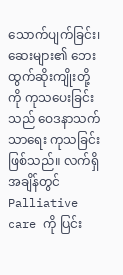သောက်ပျက်ခြင်း၊ ဆေးများ၏ ဘေးထွက်ဆိုးကျိုးတို့ကို ကုသပေးခြင်းသည် ဝေဒနာသက်သာရေး ကုသခြင်းဖြစ်သည်။ လက်ရှိအချိန်တွင် Palliative care ကို ပြင်း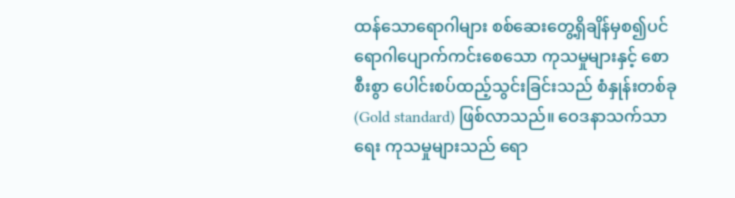ထန်သောရောဂါများ စစ်ဆေးတွေ့ရှိချိန်မှစ၍ပင် ရောဂါပျောက်ကင်းစေသော ကုသမှုများနှင့် စောစီးစွာ ပေါင်းစပ်ထည့်သွင်းခြင်းသည် စံနှုန်းတစ်ခု (Gold standard) ဖြစ်လာသည်။ ဝေဒနာသက်သာရေး ကုသမှုများသည် ရော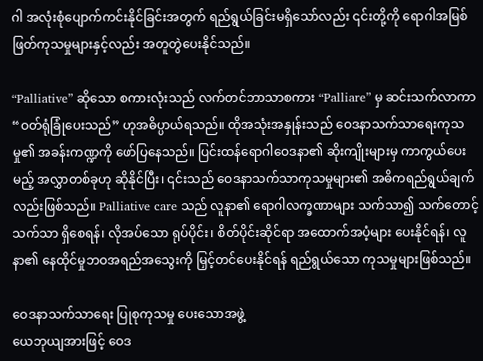ဂါ အလုံးစုံပျောက်ကင်းနိုင်ခြင်းအတွက် ရည်ရွယ်ခြင်းမရှိသော်လည်း ၎င်းတို့ကို ရောဂါအမြစ်ဖြတ်ကုသမှုများနှင့်လည်း အတူတွဲပေးနိုင်သည်။

“Palliative” ဆိုသော စကားလုံးသည် လက်တင်ဘာသာစကား “Palliare” မှ ဆင်းသက်လာကာ “ဝတ်ရုံခြုံပေးသည်” ဟုအဓိပ္ပာယ်ရသည်။ ထိုအသုံးအနှုန်းသည် ဝေဒနာသက်သာရေးကုသမှု၏ အခန်းကဏ္ဍကို ဖော်ပြနေသည်။ ပြင်းထန်ရောဂါဝေဒနာ၏ ဆိုးကျိုးများမှ ကာကွယ်ပေးမည့် အလွှာတစ်ခုဟု ဆိုနိုင်ပြီး၊ ၎င်းသည် ဝေဒနာသက်သာကုသမှုများ၏ အဓိကရည်ရွယ်ချက်လည်းဖြစ်သည်။ Palliative care သည် လူနာ၏ ရောဂါလက္ခဏာများ သက်သာ၍ သက်တောင့်သက်သာ ရှိစေရန်၊ လိုအပ်သော ရုပ်ပိုင်း၊ စိတ်ပိုင်းဆိုင်ရာ အထောက်အပံ့များ ပေးနိုင်ရန်၊ လူနာ၏ နေထိုင်မှုဘဝအရည်အသွေးကို မြှင့်တင်ပေးနိုင်ရန် ရည်ရွယ်သော ကုသမှုများဖြစ်သည်။

ဝေဒနာသက်သာရေး ပြုစုကုသမှု ပေးသောအဖွဲ့
ယေဘုယျအားဖြင့် ဝေဒ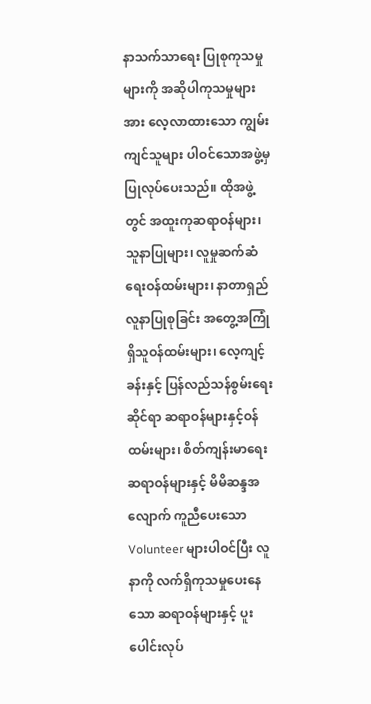နာသက်သာရေး ပြုစုကုသမှုများကို အဆိုပါကုသမှုများအား လေ့လာထားသော ကျွမ်းကျင်သူများ ပါဝင်သောအဖွဲ့မှ ပြုလုပ်ပေးသည်။ ထိုအဖွဲ့တွင် အထူးကုဆရာဝန်များ၊ သူနာပြုများ၊ လူမှုဆက်ဆံရေးဝန်ထမ်းများ၊ နာတာရှည်လူနာပြုစုခြင်း အတွေ့အကြုံရှိသူဝန်ထမ်းများ၊ လေ့ကျင့်ခန်းနှင့် ပြန်လည်သန်စွမ်းရေးဆိုင်ရာ ဆရာဝန်များနှင့်ဝန်ထမ်းများ၊ စိတ်ကျန်းမာရေးဆရာဝန်များနှင့် မိမိဆန္ဒအလျောက် ကူညီပေးသော Volunteer များပါဝင်ပြီး လူနာကို လက်ရှိကုသမှုပေးနေသော ဆရာဝန်များနှင့် ပူးပေါင်းလုပ်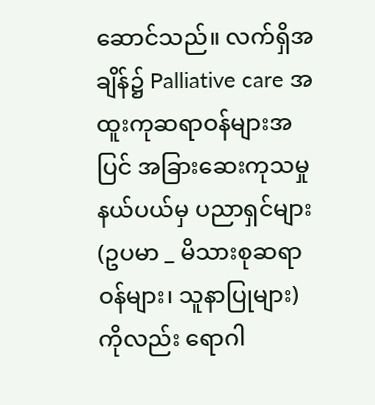ဆောင်သည်။ လက်ရှိအချိန်၌ Palliative care အထူးကုဆရာဝန်များအပြင် အခြားဆေးကုသမှုနယ်ပယ်မှ ပညာရှင်များ (ဥပမာ _ မိသားစုဆရာဝန်များ၊ သူနာပြုများ) ကိုလည်း ရောဂါ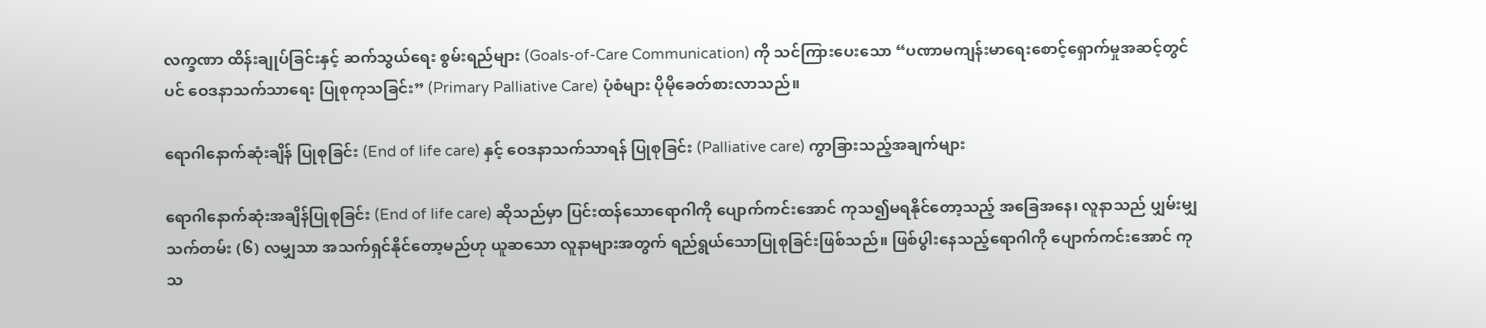လက္ခဏာ ထိန်းချုပ်ခြင်းနှင့် ဆက်သွယ်ရေး စွမ်းရည်များ (Goals-of-Care Communication) ကို သင်ကြားပေးသော “ပဏာမကျန်းမာရေးစောင့်ရှောက်မှုအဆင့်တွင်ပင် ဝေဒနာသက်သာရေး ပြုစုကုသခြင်း” (Primary Palliative Care) ပုံစံများ ပိုမိုခေတ်စားလာသည်။

ရောဂါနောက်ဆုံးချိန် ပြုစုခြင်း (End of life care) နှင့် ‌ဝေဒနာသက်သာရန် ပြုစုခြင်း (Palliative care) ကွာခြားသည့်အချက်များ

ရောဂါနောက်ဆုံးအချိန်ပြုစုခြင်း (End of life care) ဆိုသည်မှာ ပြင်းထန်သောရောဂါကို ပျောက်ကင်းအောင် ကုသ၍မရနိုင်တော့သည့် အခြေအနေ၊ လူနာသည် ပျှမ်းမျှသက်တမ်း (၆) လမျှသာ အသက်ရှင်နိုင်တော့မည်ဟု ယူဆသော လူနာများအတွက် ရည်ရွယ်သောပြုစုခြင်းဖြစ်သည်။ ဖြစ်ပွါးနေသည့်ရောဂါကို ပျောက်ကင်းအောင် ကုသ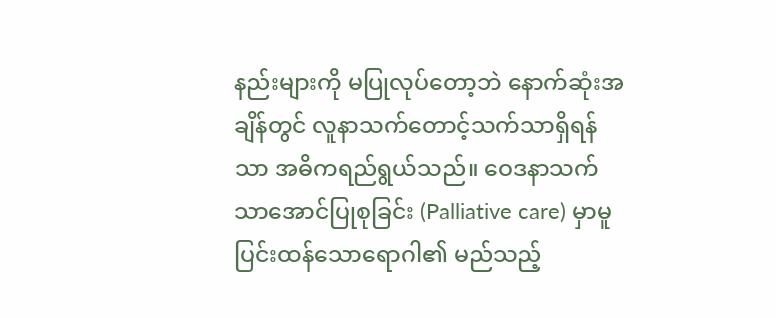နည်းများကို မပြုလုပ်တော့ဘဲ နောက်ဆုံးအချိန်တွင် လူနာသက်တောင့်သက်သာရှိရန်သာ အဓိကရည်ရွယ်သည်။ ဝေဒနာသက်သာအောင်ပြုစုခြင်း (Palliative care) မှာမူ ပြင်းထန်သောရောဂါ၏ မည်သည့်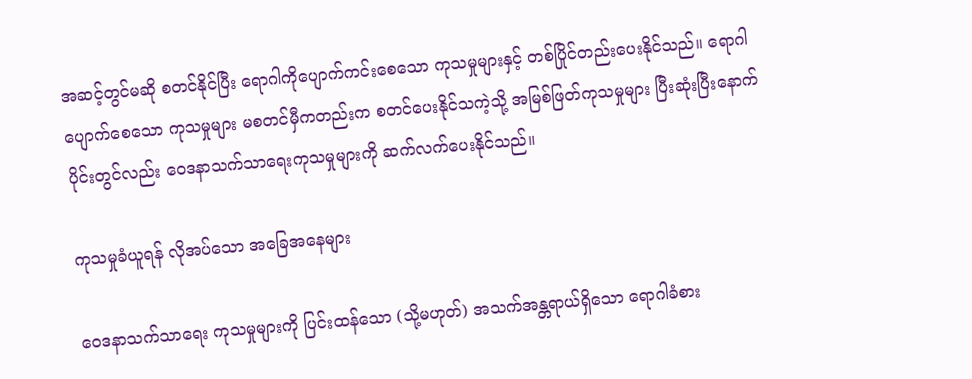အဆင့်တွင်မဆို စတင်နိုင်ပြီး ရောဂါကိုပျောက်ကင်း‌စေသော ကုသမှုများနှင့် တစ်ပြိုင်တည်းပေးနိုင်သည်။ ‌ရောဂါပျောက်စေသော ကုသမှုများ မစတင်မှီကတည်းက စတင်ပေးနိုင်သကဲ့သို့ အမြစ်ဖြတ်ကုသမှုများ ပြီးဆုံးပြီးနောက်ပိုင်းတွင်လည်း ဝေဒနာသက်သာရေးကုသမှုများကို ဆက်လက်ပေးနိုင်သည်။

ကုသမှုခံယူရန် လိုအပ်သော အခြေအနေများ

ဝေဒနာသက်သာရေး ကုသမှုများကို ပြင်းထန်သော (သို့မဟုတ်) အသက်အန္တရာယ်ရှိသော ရောဂါခံစား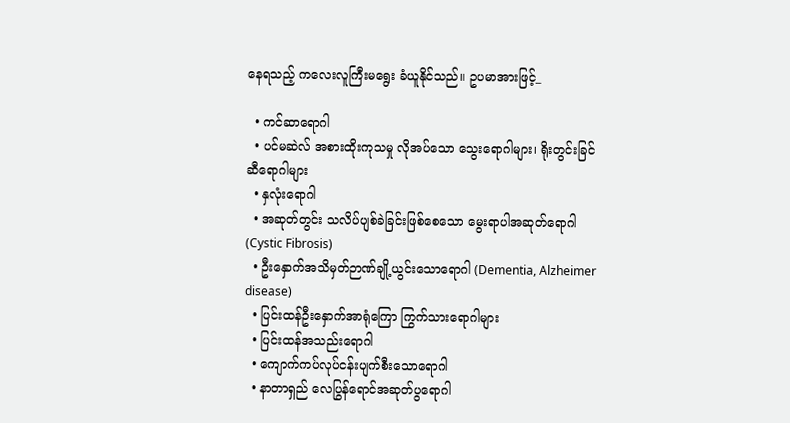နေရသည့် ကလေးလူကြီးမရွေး ခံယူနိုင်သည်။ ဥပမာအားဖြင့်_

  • ကင်ဆာရောဂါ
  • ပင်မဆဲလ် အစားထိုးကုသမှု လိုအပ်သော သွေးရောဂါများ၊ ရိုးတွင်းခြင်ဆီရောဂါများ
  • နှလုံးရောဂါ
  • အဆုတ်တွင်း သလိပ်ပျစ်ခဲခြင်းဖြစ်စေသော မွေးရာပါအဆုတ်ရောဂါ (Cystic Fibrosis)
  • ဦးနှောက်အသိမှတ်ဉာဏ်ချို့ယွင်းသောရောဂါ (Dementia, Alzheimer disease)
  • ပြင်းထန်ဦးနှောက်အာရုံကြော ကြွက်သားရောဂါများ
  • ပြင်းထန်အသည်းရောဂါ
  • ကျောက်ကပ်လုပ်ငန်းပျက်စီးသောရောဂါ
  • နာတာရှည် လေပြွန်ရောင်အဆုတ်ပွရောဂါ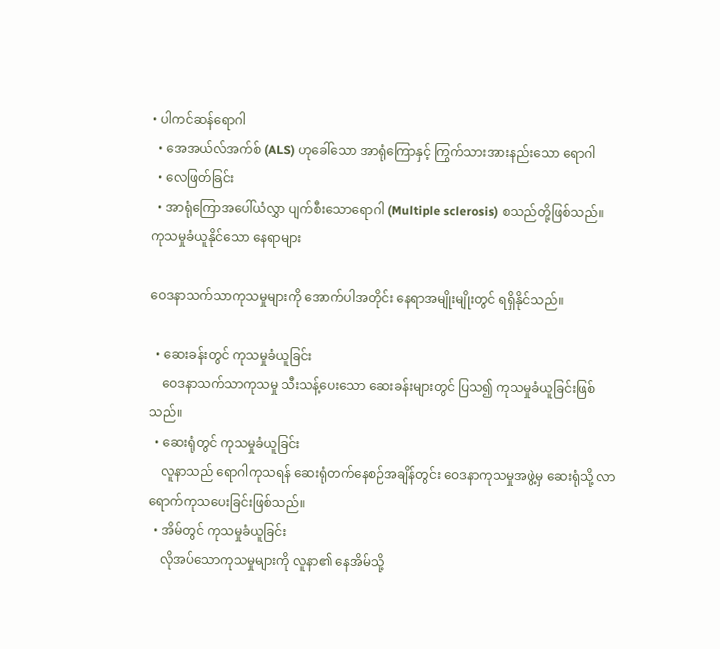• ပါကင်ဆန်ရောဂါ
  • အေအယ်လ်အက်စ် (ALS) ဟုခေါ်သော အာရုံကြောနှင့် ကြွက်သားအားနည်းသော ရောဂါ
  • လေဖြတ်ခြင်း
  • အာရုံကြောအပေါ်ယံလွှာ ပျက်စီးသောရောဂါ (Multiple sclerosis) စသည်တို့ဖြစ်သည်။
ကုသမှုခံယူနိုင်သော နေရာများ

ဝေဒနာသက်သာကုသမှုများကို အောက်ပါအတိုင်း နေရာအမျိုးမျိုးတွင် ရရှိနိုင်သည်။

  • ဆေးခန်းတွင် ကုသမှုခံယူခြင်း
    ဝေဒနာသက်သာကုသမှု သီးသန့်ပေးသော ဆေးခန်းများတွင် ပြသ၍ ကုသမှုခံယူခြင်းဖြစ်သည်။
  • ဆေးရုံတွင် ကုသမှုခံယူခြင်း
    လူနာသည် ရောဂါကုသရန် ဆေးရုံတက်နေစဉ်အချိန်တွင်း ဝေဒနာကုသမှုအဖွဲ့မှ ဆေးရုံသို့ လာရောက်ကုသပေးခြင်းဖြစ်သည်။
  • အိမ်တွင် ကုသမှုခံယူခြင်း
    လိုအပ်သောကုသမှုများကို လူနာ၏ နေအိမ်သို့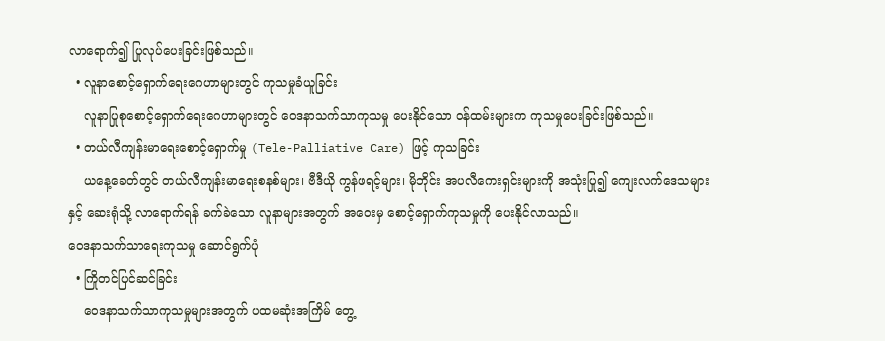လာရောက်၍ ပြုလုပ်ပေးခြင်းဖြစ်သည်။
  • လူနာစောင့်ရှောက်ရေး‌ဂေဟာများတွင် ကုသမှုခံယူခြင်း
    လူနာပြုစုစောင့်ရှောက်ရေး‌‌ဂေဟာများတွင် ဝေဒနာသက်သာကုသမှု ပေးနိုင်သော ဝန်ထမ်းများက ကုသမှုပေးခြင်းဖြစ်သည်။
  • တယ်လီကျန်းမာရေးစောင့်ရှောက်မှု (Tele-Palliative Care) ဖြင့် ကုသခြင်း
    ယနေ့ခေတ်တွင် တယ်လီကျန်းမာရေးစနစ်များ၊ ဗီဒီယို ကွန်ဖရင့်များ၊ မိုဘိုင်း အပလီကေးရှင်းများကို အသုံးပြု၍ ကျေးလက်ဒေသများနှင့် ဆေးရုံသို့ လာရောက်ရန် ခက်ခဲသော လူနာများအတွက် အဝေးမှ စောင့်ရှောက်ကုသမှုကို ပေးနိုင်လာသည်။
ဝေဒနာသက်သာရေးကုသမှု ဆောင်ရွက်ပုံ
  • ကြိုတင်ပြင်ဆင်ခြင်း
    ဝေဒနာသက်သာကုသမှုများအတွက် ပထမဆုံးအကြိမ် တွေ့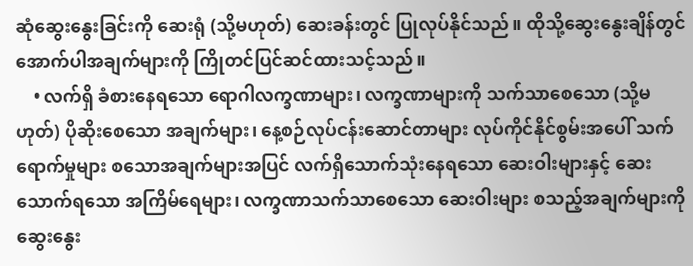ဆုံဆွေးနွေးခြင်းကို ဆေးရုံ (သို့မဟုတ်) ဆေးခန်းတွင် ပြုလုပ်နိုင်သည်။ ထိုသို့ဆွေးနွေးချိန်တွင် အောက်ပါအချက်များကို ကြိုတင်ပြင်ဆင်ထားသင့်သည်။
    • လက်ရှိ ခံစားနေရသော ရောဂါလက္ခဏာများ၊ လက္ခဏာများကို သက်သာစေသော (သို့မဟုတ်) ပိုဆိုးစေသော အချက်များ၊ နေ့စဉ်လုပ်ငန်းဆောင်တာများ လုပ်ကိုင်နိုင်စွမ်းအပေါ် သက်ရောက်မှုများ စသောအချက်များအပြင် လက်ရှိသောက်သုံးနေရသော ဆေးဝါးများနှင့် ဆေးသောက်ရသော အကြိမ်ရေများ၊ လက္ခဏာသက်သာစေသော ဆေးဝါးများ စသည့်အချက်များကို ဆွေးနွေး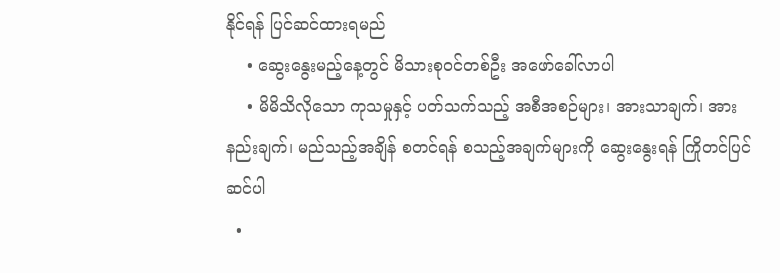နိုင်ရန် ပြင်ဆင်ထားရမည်
    • ဆွေးနွေးမည့်နေ့တွင် မိသားစုဝင်တစ်ဦး အဖော်ခေါ်လာပါ
    • မိမိသိလိုသော ကုသမှုနှင့် ပတ်သက်သည့် အစီအစဉ်များ၊ အားသာချက်၊ အားနည်းချက်၊ မည်သည့်အချိန် စတင်ရန် စသည့်အချက်များကို ဆွေး‌နွေးရန် ကြိုတင်ပြင်ဆင်ပါ
  •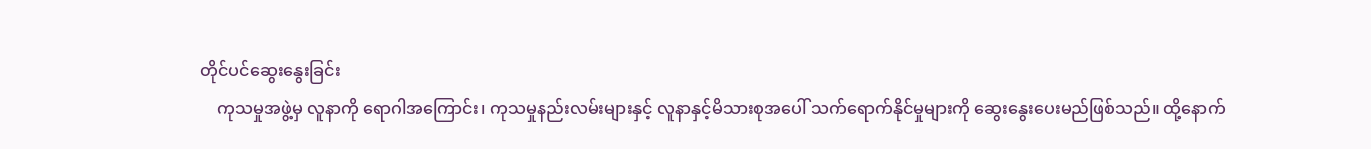တိုင်ပင်ဆွေးနွေးခြင်း
    ကုသမှုအဖွဲ့မှ လူနာကို ရောဂါအကြောင်း၊ ကုသမှုနည်းလမ်းများနှင့် လူနာနှင့်မိသားစုအပေါ် သက်ရောက်နိုင်မှုများကို ဆွေးနွေးပေးမည်ဖြစ်သည်။ ထို့နောက်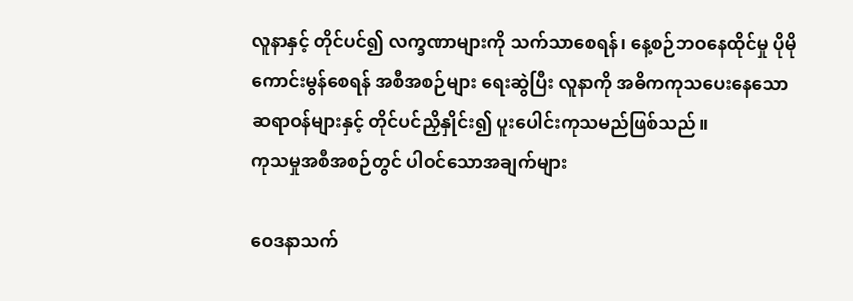လူနာနှင့် တိုင်ပင်၍ လက္ခဏာများကို သက်သာစေရန်၊ နေ့စဉ်ဘဝနေထိုင်မှု ပိုမိုကောင်းမွန်စေရန် အစီအစဉ်များ ရေးဆွဲပြီး လူနာကို အဓိကကုသပေးနေသော ဆရာဝန်များနှင့် တိုင်ပင်ညှိနှိုင်း၍ ပူးပေါင်းကုသမည်ဖြစ်သည်။
ကုသမှုအစီအစဉ်တွင် ပါဝင်သောအချက်များ

ဝေဒနာသက်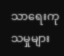သာရေးကုသမှုများ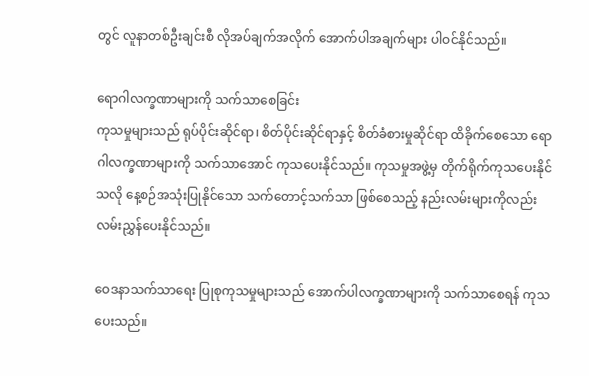တွင် လူနာတစ်ဦးချင်းစီ လိုအပ်ချက်အလိုက် အောက်ပါအချက်များ ပါဝင်နိုင်သည်။

ရောဂါလက္ခဏာများကို သက်သာစေခြင်း
ကုသမှုများသည် ရုပ်ပိုင်းဆိုင်ရာ၊ စိတ်ပိုင်းဆိုင်ရာနှင့် စိတ်ခံစားမှုဆိုင်ရာ ထိခိုက်စေသော ရောဂါလက္ခဏာများကို သက်သာအောင် ကုသပေးနိုင်သည်။ ကုသမှုအဖွဲ့မှ တိုက်ရိုက်ကုသပေးနိုင်သလို နေ့စဉ်အသုံးပြုနိုင်သော သက်တောင့်သက်သာ ဖြစ်စေသည့် နည်းလမ်းများကိုလည်း လမ်းညွှန်ပေးနိုင်သည်။

ဝေဒနာသက်သာရေး ပြုစုကုသမှုများသည် အောက်ပါလက္ခဏာများကို သက်သာစေရန် ကုသပေးသည်။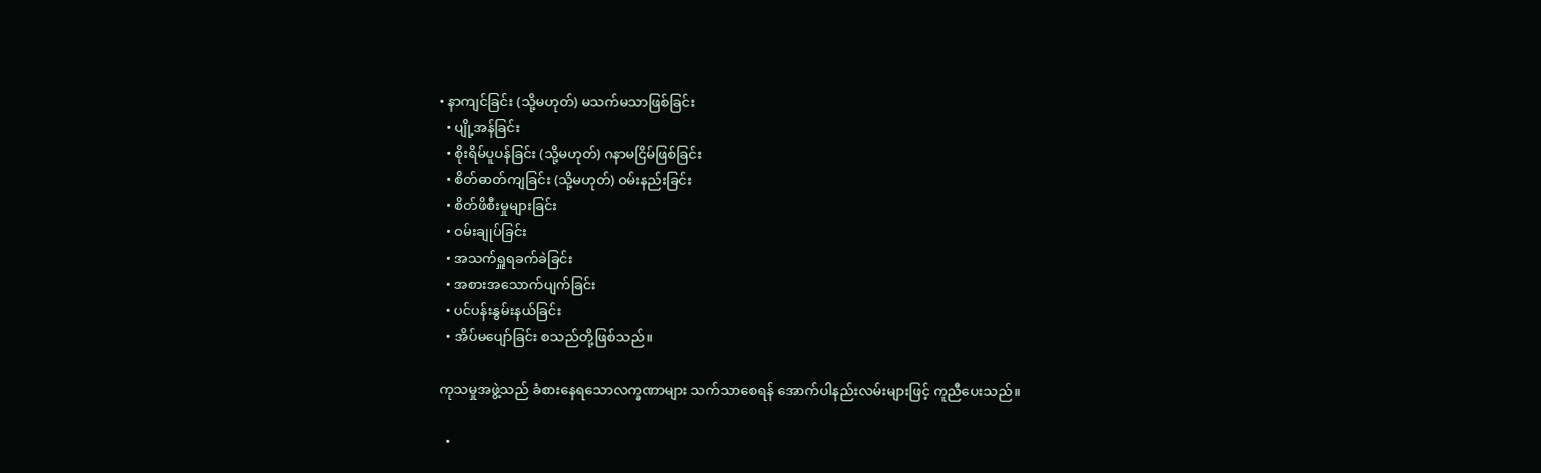• နာကျင်ခြင်း (သို့မဟုတ်) မသက်မသာဖြစ်ခြင်း
  • ပျို့အန်ခြင်း
  • စိုးရိမ်ပူပန်ခြင်း (သို့မဟုတ်) ဂနာမငြိမ်ဖြစ်ခြင်း
  • စိတ်ဓာတ်ကျခြင်း (သို့မဟုတ်) ဝမ်းနည်းခြင်း
  • စိတ်ဖိစီးမှုများခြင်း
  • ဝမ်းချုပ်ခြင်း
  • အသက်ရှူရခက်ခဲခြင်း
  • အစားအသောက်ပျက်ခြင်း
  • ပင်ပန်းနွမ်းနယ်ခြင်း
  • အိပ်မပျော်ခြင်း စသည်တို့ဖြစ်သည်။

ကုသမှုအဖွဲ့သည် ခံစားနေရသောလက္ခဏာများ သက်သာစေရန် အောက်ပါနည်းလမ်းများဖြင့် ကူညီပေးသည်။

  •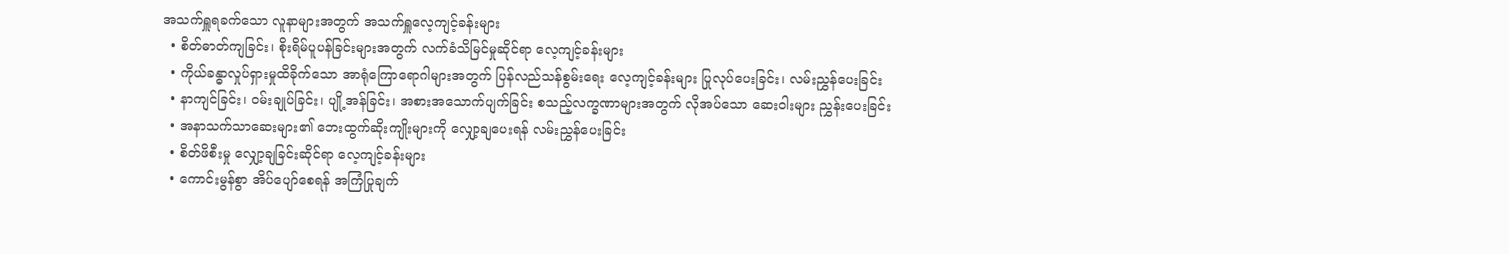အသက်ရှူရခက်သော လူနာများအတွက် အသက်ရှူလေ့ကျင့်ခန်းများ
  • စိတ်ဓာတ်ကျခြင်း၊ စိုးရိမ်ပူပန်ခြင်းများအတွက် လက်ခံသိမြင်မှုဆိုင်ရာ လေ့ကျင့်ခန်းများ
  • ကိုယ်ခန္ဓာလှုပ်ရှားမှုထိခိုက်သော အာရုံကြောရောဂါများအတွက် ပြန်လည်သန်စွမ်း‌ရေး လေ့ကျင့်ခန်းများ ပြုလုပ်ပေးခြင်း၊ လမ်းညွှန်ပေးခြင်း
  • နာကျင်ခြင်း၊ ဝမ်းချုပ်ခြင်း၊ ပျို့အန်ခြင်း၊ အစားအသောက်ပျက်ခြင်း စသည့်လက္ခဏာများအတွက် လိုအပ်သော ဆေးဝါးများ ညွှန်းပေးခြင်း
  • အနာသက်သာဆေးများ၏ ဘေးထွက်ဆိုးကျိုးများကို လျှော့ချပေးရန် လမ်းညွှန်ပေးခြင်း
  • စိတ်ဖိစီးမှု လျှော့ချခြင်းဆိုင်ရာ လေ့ကျင့်ခန်းများ
  • ကောင်းမွန်စွာ အိပ်ပျော်စေရန် အကြံပြုချက်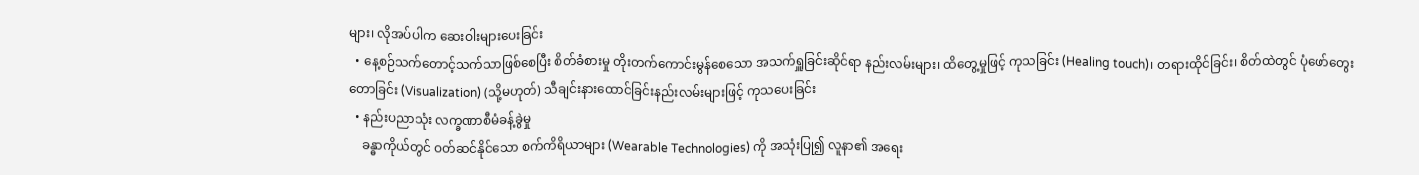များ၊ လိုအပ်ပါက ဆေးဝါးများပေးခြင်း
  • နေ့စဉ်သက်တောင့်သက်သာဖြစ်စေပြီး စိတ်ခံစားမှု တိုးတက်ကောင်းမွန်စေသော အသက်ရှူခြင်းဆိုင်ရာ နည်းလမ်းများ၊ ထိတွေ့မှုဖြင့် ကုသခြင်း (Healing touch)၊ တရားထိုင်ခြင်း၊ စိတ်ထဲတွင် ပုံဖော်တွေးတောခြင်း (Visualization) (သို့မဟုတ်) သီချင်းနားထောင်ခြင်းနည်းလမ်းများဖြင့် ကုသပေးခြင်း
  • နည်းပညာသုံး လက္ခဏာစီမံခန့်ခွဲမှု
    ခန္ဓာကိုယ်တွင် ဝတ်ဆင်နိုင်သော စက်ကိရိယာများ (Wearable Technologies) ကို အသုံးပြု၍ လူနာ၏ အရေး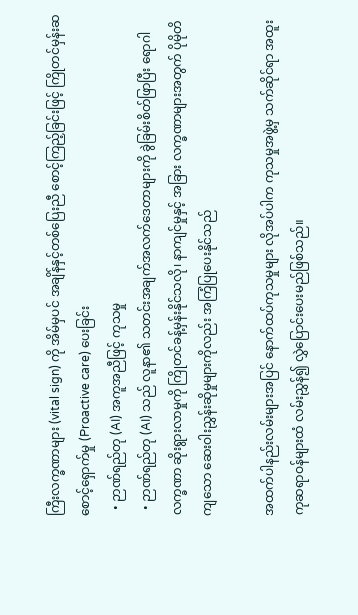ကြီးလက္ခဏာများ (vital sign) ကို အိမ်မှပင် အချိန်နှင့်တစ်ပြေးညီ စောင့်ကြည့်ခြင်းဖြင့် ကြိုတင်မှန်းဆစောင့်ရှောက်မှု (Proactive care) ပေးခြင်း
  • ဉာဏ်ရည်တု (AI) အကူအညီဖြင့် ကုသမှု
  • ဉာဏ်ရည်တု (AI) သည် လူနာ၏ သတင်းအချက်အလက်ဒေတာများကို ခွဲခြမ်းစိတ်ဖြာပြီး ရောဂါလက္ခဏာ ဆိုးရွားလာမှုကို ကြိုတင်ခန့်မှန်းနိုင်သလို၊ နာကျင်မှုနှင့် အခြား လက္ခဏာများအတွက် ပိုမိုတိကျသော ဆေးဝါးညွှန်းဆိုမှုများကိုလည်း အကြံပြုပေးနိုင်သည်

အထက်ပါနည်းလမ်းများအပြင် နောက်ထပ်ကုသမှုများ လိုအပ်ပါက ကုသမှုအဖွဲ့မှ သက်ဆိုင်ရာ အထူးကုဆရာဝန်များထံ လမ်းညွှန်၍ လွှဲပြောင်းပေးမည်ဖြစ်သည်။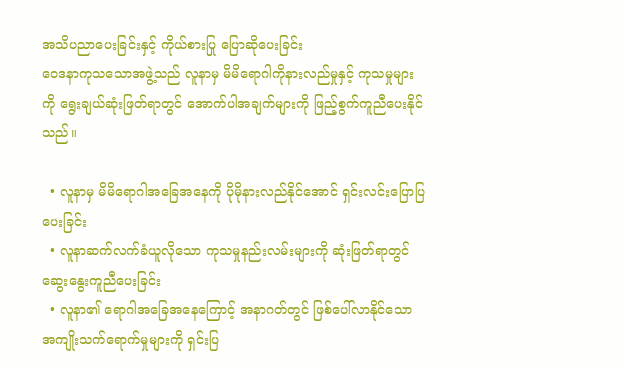အသိပညာပေးခြင်းနှင့် ကိုယ်စားပြု ပြောဆိုပေးခြင်း
ဝေဒနာကုသသောအဖွဲ့သည် လူနာမှ မိမိရောဂါကိုနားလည်မှုနှင့် ကုသမှုများကို ရွေးချယ်ဆုံးဖြတ်ရာတွင် အောက်ပါအချက်များကို ဖြည့်စွက်ကူညီပေးနိုင်သည်။

  • လူနာမှ မိမိရောဂါအခြေအနေကို ပိုမိုနားလည်နိုင်အောင် ရှင်းလင်းပြောပြပေးခြင်း
  • လူနာဆက်လက်ခံယူလိုသော ကုသမှုနည်းလမ်းများကို ဆုံးဖြတ်ရာတွင် ဆွေးနွေးကူညီပေးခြင်း
  • လူနာ၏ ရောဂါအခြေအနေကြောင့် အနာဂတ်တွင် ဖြစ်ပေါ်လာနိုင်သော အကျိုးသက်ရောက်မှုများကို ရှင်းပြ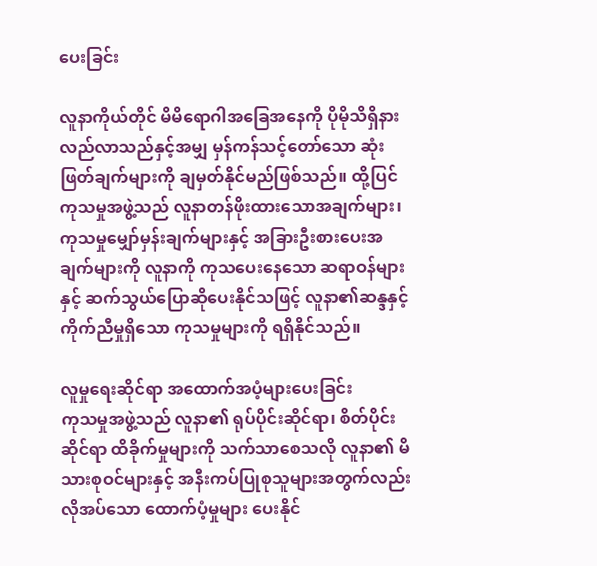ပေးခြင်း

လူနာကိုယ်တိုင် မိမိရောဂါအခြေအနေကို ပိုမိုသိရှိနားလည်လာသည်နှင့်အမျှ မှန်ကန်သင့်တော်သော ဆုံးဖြတ်ချက်များကို ချမှတ်နိုင်မည်ဖြစ်သည်။ ထို့ပြင် ကုသမှုအဖွဲ့သည် လူနာတန်ဖိုးထားသောအချက်များ၊ ကုသမှုမျှော်မှန်းချက်များနှင့် အခြားဦးစားပေးအချက်များကို လူနာကို ကုသပေးနေသော ဆရာဝန်များနှင့် ဆက်သွယ်ပြောဆိုပေးနိုင်သဖြင့် လူနာ၏ဆန္ဒနှင့် ကိုက်ညီမှုရှိသော ကုသမှုများကို ရရှိနိုင်သည်။

လူမှုရေးဆိုင်ရာ အထောက်အပံ့များပေးခြင်း
ကုသမှုအဖွဲ့သည် လူနာ၏ ရုပ်ပိုင်းဆိုင်ရာ၊ စိတ်ပိုင်းဆိုင်ရာ ထိခိုက်မှုများကို သက်သာစေသလို လူနာ၏ မိသားစုဝင်များနှင့် အနီးကပ်ပြုစုသူများအတွက်လည်း လိုအပ်သော ထောက်ပံ့မှုများ ပေးနိုင်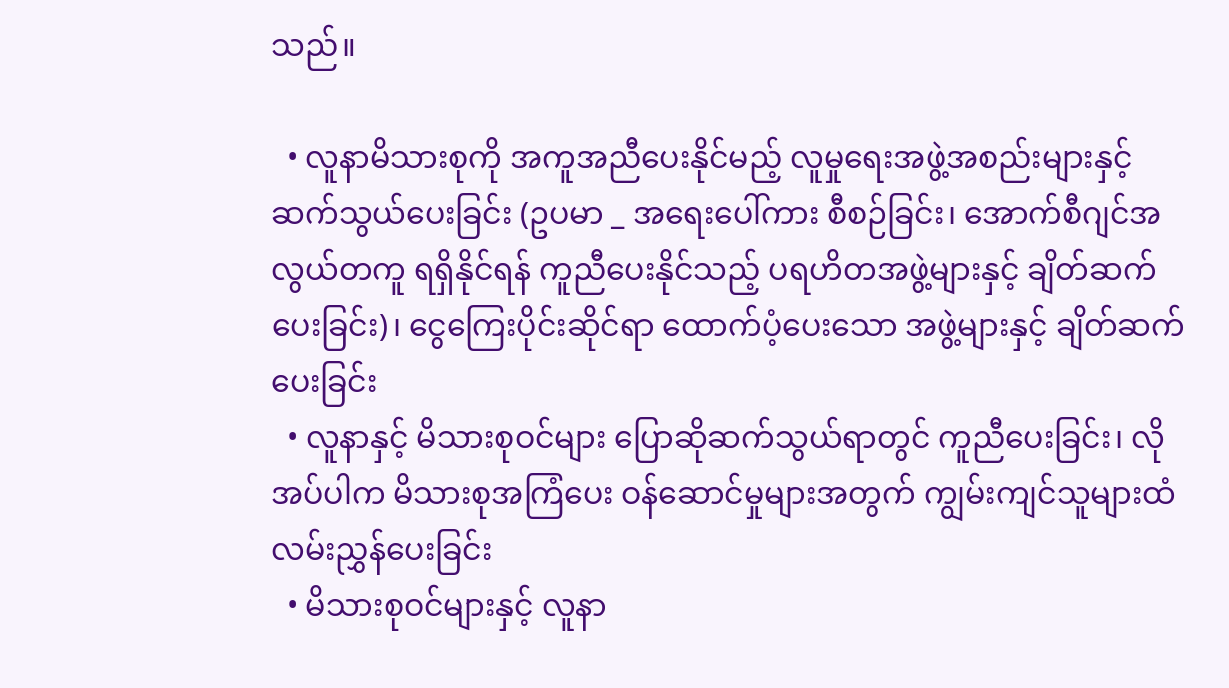သည်။

  • လူနာမိသားစုကို အကူအညီပေးနိုင်မည့် လူမှုရေးအဖွဲ့အစည်းများနှင့် ဆက်သွယ်ပေးခြင်း (ဥပမာ _ အရေးပေါ်ကား စီစဉ်ခြင်း၊ အောက်စီဂျင်အလွယ်တကူ ရရှိနိုင်ရန် ကူညီပေးနိုင်သည့် ပရဟိတအဖွဲ့များနှင့် ချိတ်ဆက်ပေးခြင်း)၊ ငွေကြေးပိုင်းဆိုင်ရာ ထောက်ပံ့ပေးသော အဖွဲ့များနှင့် ချိတ်ဆက်ပေးခြင်း
  • လူနာနှင့် မိသားစုဝင်များ ပြောဆိုဆက်သွယ်ရာတွင် ကူညီပေးခြင်း၊ လိုအပ်ပါက မိသားစုအကြံပေး ဝန်ဆောင်မှုများအတွက် ကျွမ်းကျင်သူများထံ လမ်းညွှန်ပေးခြင်း
  • မိသားစုဝင်များနှင့် လူနာ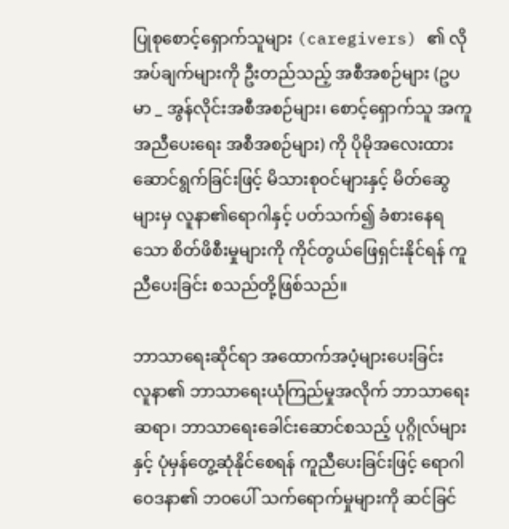ပြုစုစောင့်ရှောက်သူများ (caregivers) ၏ လိုအပ်ချက်များကို ဦးတည်သည့် အစီအစဉ်များ (ဥပမာ _ အွန်လိုင်းအစီအစဉ်များ၊ စောင့်ရှောက်သူ အကူအညီပေးရေး အစီအစဉ်များ) ကို ပိုမိုအလေးထား ဆောင်ရွက်ခြင်းဖြင့် မိသားစုဝင်များနှင့် မိတ်ဆွေများမှ လူနာ၏ရောဂါနှင့် ပတ်သက်၍ ခံစားနေရသော စိတ်ဖိစီးမှုများကို ကိုင်တွယ်ဖြေရှင်းနိုင်ရန် ကူညီပေးခြင်း စသည်တို့ဖြစ်သည်။

ဘာသာရေးဆိုင်ရာ အထောက်အပံ့များပေးခြင်း
လူနာ၏ ဘာသာရေးယုံကြည်မှုအလိုက် ဘာသာရေးဆရာ၊ ဘာသာရေးခေါင်းဆောင်စသည့် ပုဂ္ဂိုလ်များနှင့် ပုံမှန်တွေ့ဆုံနိုင်စေရန် ကူညီ‌ပေးခြင်းဖြင့် ရောဂါဝေဒနာ၏ ဘဝပေါ် သက်ရောက်မှုများကို ဆင်ခြင်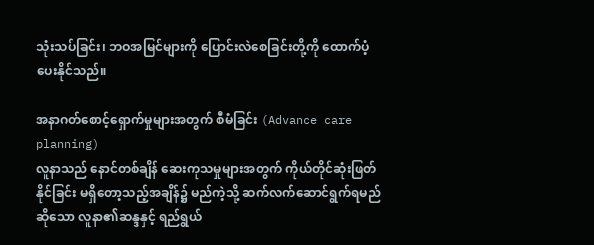သုံးသပ်ခြင်း၊ ဘဝအမြင်များကို ပြောင်းလဲစေခြင်းတို့ကို ထောက်ပံ့ပေးနိုင်သည်။

အနာဂတ်စောင့်ရှောက်မှုများအတွက် စီမံခြင်း (Advance care planning)
လူနာသည် နောင်တစ်ချိန် ဆေးကုသမှုများအတွက် ကိုယ်တိုင်ဆုံးဖြတ်နိုင်ခြင်း မရှိတော့သည့်အချိန်၌ မည်ကဲ့သို့ ဆက်လက်ဆောင်ရွက်ရမည်ဆိုသော လူနာ၏ဆန္ဒနှင့် ရည်ရွယ်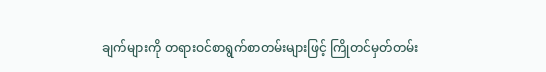ချက်များကို တရားဝင်စာရွက်စာတမ်းများဖြင့် ကြိုတင်မှတ်တမ်း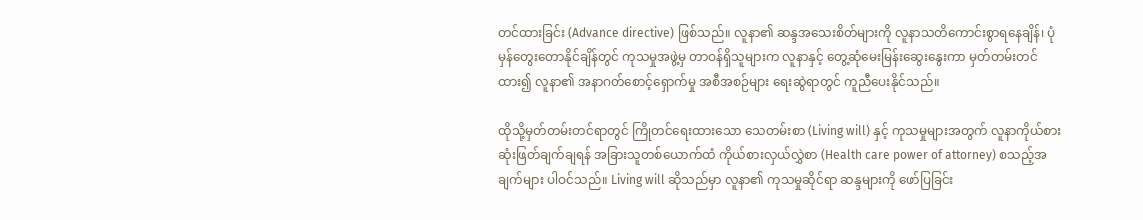တင်ထားခြင်း (Advance directive) ဖြစ်သည်။ လူနာ၏ ဆန္ဒအသေးစိတ်များကို လူနာသတိကောင်းစွာရနေချိန်၊ ပုံမှန်တွေးတောနိုင်ချိန်တွင် ကုသမှုအဖွဲ့မှ တာဝန်ရှိသူများက လူနာနှင့် တွေ့ဆုံမေးမြန်းဆွေးနွေးကာ မှတ်တမ်းတင်ထား၍ လူနာ၏ အနာဂတ်စောင့်ရှောက်မှု အစီအစဉ်များ ရေးဆွဲရာတွင် ကူညီပေးနိုင်သည်။

ထိုသို့မှတ်တမ်းတင်ရာတွင် ကြိုတင်ရေးထားသော သေတမ်းစာ (Living will) နှင့် ကုသမှုများအတွက် လူနာကိုယ်စားဆုံးဖြတ်ချက်ချရန် အခြားသူတစ်‌ယောက်ထံ ကိုယ်စားလှယ်လွှဲစာ (Health care power of attorney) စသည့်အချက်များ ပါဝင်သည်။ Living will ဆိုသည်မှာ လူနာ၏ ကုသမှုဆိုင်ရာ ဆန္ဒများကို ဖော်ပြခြင်း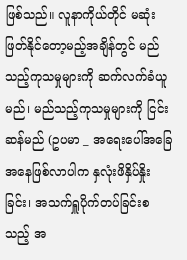ဖြစ်သည်။ လူနာကိုယ်တိုင် မဆုံးဖြတ်နိုင်တော့မည့်အချိန်တွင် မည်သည့်ကုသမှုများကို ဆက်လက်ခံယူမည်၊ မည်သည့်ကုသမှုများကို ငြင်းဆန်မည် (ဥပမာ _ အရေးပေါ်အခြေအနေဖြစ်လာပါက နှလုံးဖိနှိပ်နှိုးခြင်း၊ အသက်ရှူပိုက်တပ်ခြင်းစသည့် အ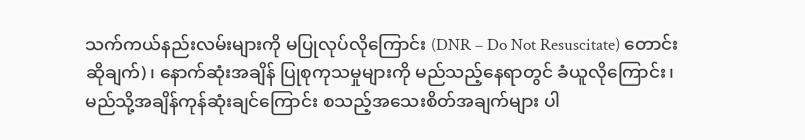သက်ကယ်နည်းလမ်းများကို မပြုလုပ်လိုကြောင်း (DNR – Do Not Resuscitate) တောင်းဆိုချက်)၊ နောက်ဆုံးအချိန် ပြုစုကုသမှုများကို မည်သည့်နေရာတွင် ခံယူလိုကြောင်း၊ မည်သို့အချိန်ကုန်ဆုံးချင်ကြောင်း စသည့်အသေးစိတ်အချက်များ ပါ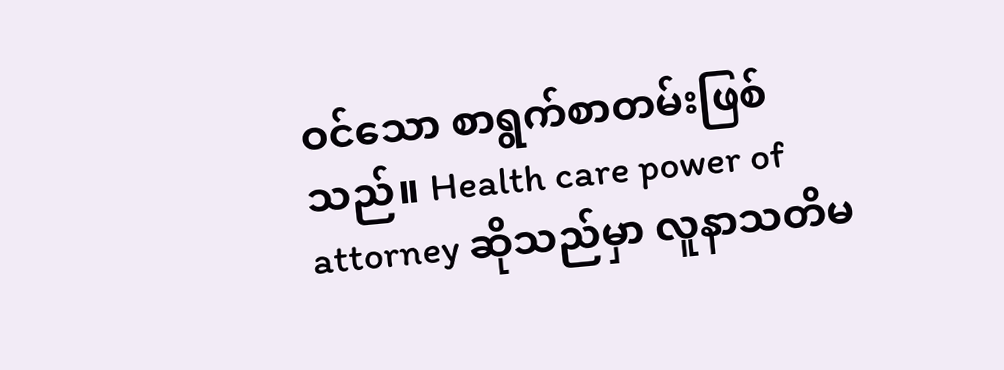ဝင်သော စာရွက်စာတမ်းဖြစ်သည်။ Health care power of attorney ဆိုသည်မှာ လူနာသတိမ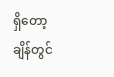ရှိတော့ချိန်တွင်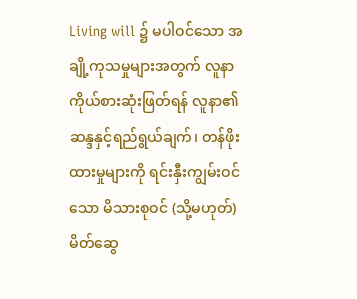Living will ၌ မပါဝင်သော အချို့ကုသမှုများအတွက် လူနာကိုယ်စားဆုံးဖြတ်ရန် လူနာ၏ ဆန္ဒနှင့်ရည်ရွယ်ချက်၊ တန်ဖိုးထားမှုများကို ရင်းနှီးကျွမ်းဝင်သော မိသားစုဝင် (သို့မဟုတ်) မိတ်ဆွေ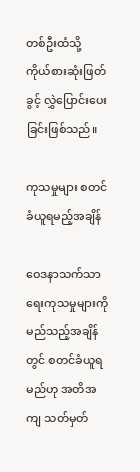တစ်ဦးထံသို့ ကိုယ်စားဆုံးဖြတ်ခွင့် လွှဲပြောင်းပေးခြင်းဖြစ်သည်။

ကုသမှုများ စတင်ခံယူရမည့်အချိန်

ဝေဒနာသက်သာရေးကုသမှုများကို မည်သည့်အချိန်တွင် စတင်ခံယူရမည်ဟု အတိအကျ သတ်မှတ်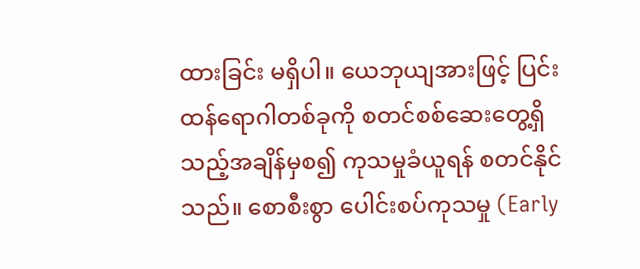ထားခြင်း မရှိပါ။ ယေဘုယျအားဖြင့် ပြင်းထန်ရောဂါတစ်ခုကို စတင်စစ်ဆေးတွေ့ရှိသည့်အချိန်မှစ၍ ကုသမှုခံယူရန် စတင်နိုင်သည်။ စောစီးစွာ ပေါင်းစပ်ကုသမှု (Early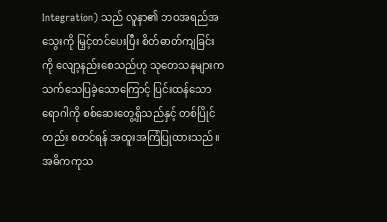Integration) သည် လူနာ၏ ဘဝအရည်အသွေးကို မြှင့်တင်ပေးပြီး စိတ်ဓာတ်ကျခြင်းကို လျော့နည်းစေသည်ဟု သုတေသနများက သက်သေပြခဲ့သောကြောင့် ပြင်းထန်သောရောဂါကို စစ်ဆေးတွေ့ရှိသည်နှင့် တစ်ပြိုင်တည်း စတင်ရန် အထူးအကြံပြုထားသည်။ အဓိကကုသ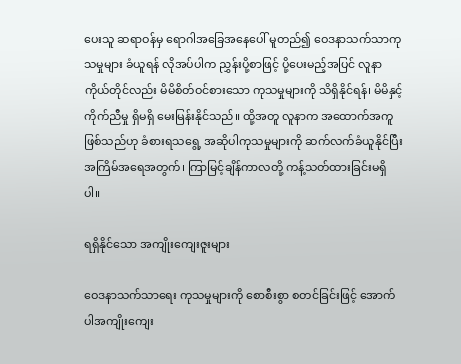ပေးသူ ဆရာဝန်မှ ရောဂါအခြေအနေပေါ် မူတည်၍ ဝေဒနာသက်သာကုသမှုများ ခံယူရန် လိုအပ်ပါက ညွှန်းပို့စာဖြင့် ပို့ပေးမည့်အပြင် လူနာကိုယ်တိုင်လည်း မိမိစိတ်ဝင်စားသော ကုသမှုများကို သိရှိနိုင်ရန်၊ မိမိနှင့် ကိုက်ညီမှု ရှိမရှိ မေးမြန်းနိုင်သည်။ ထို့အတူ လူနာက အထောက်အကူဖြစ်သည်ဟု ခံစားရသရွေ့ အဆိုပါကုသမှုများကို ဆက်လက်ခံယူနိုင်ပြီး အကြိမ်အရေအတွက်၊ ကြာမြင့်ချိန်ကာလတို့ ကန့်သတ်ထားခြင်းမရှိပါ။

ရရှိနိုင်သော အကျိုးကျေးဇူးများ

ဝေဒနာသက်သာ‌ရေး ကုသမှုများကို စောစီးစွာ စတင်ခြင်းဖြင့် အောက်ပါအကျိုးကျေး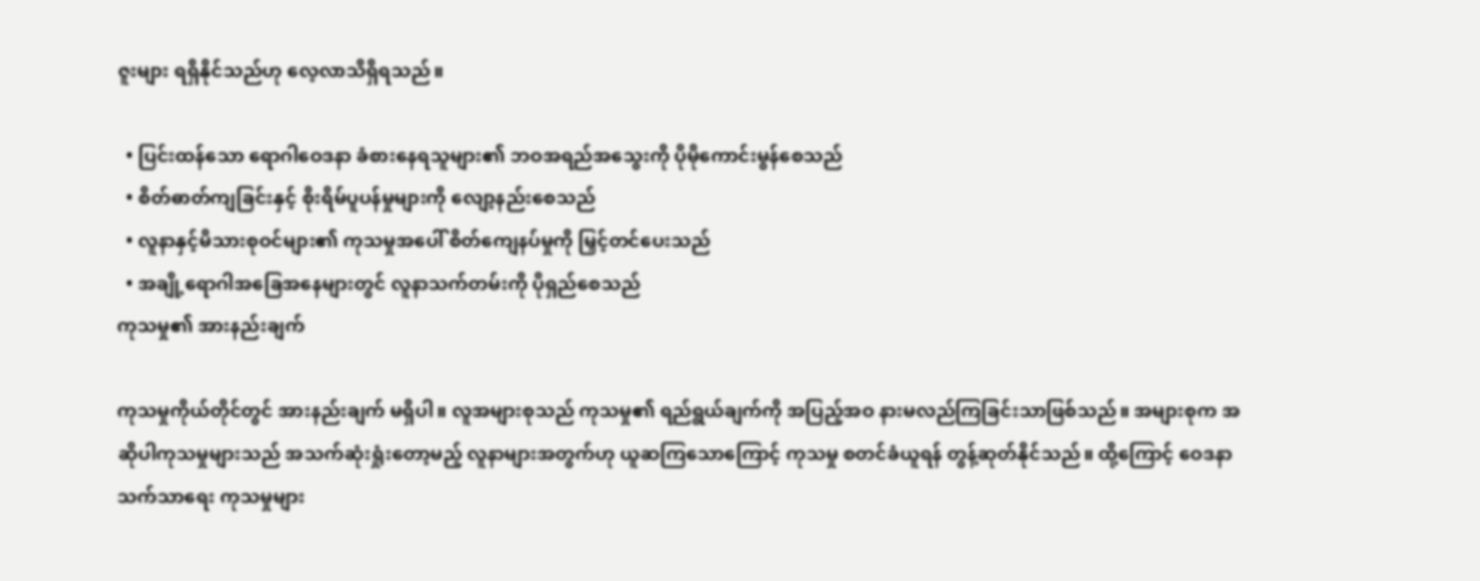ဇူးများ ရရှိနိုင်သည်ဟု လေ့လာသိရှိရသည်။

  • ပြင်းထန်သော ရောဂါဝေဒနာ ခံစားနေရသူများ၏ ဘဝအရည်အသွေးကို ပိုမိုကောင်းမွန်စေသည်
  • စိတ်ဓာတ်ကျခြင်းနှင့် စိုးရိမ်ပူပန်မှုများကို လျော့နည်းစေသည်
  • လူနာနှင့်မိသားစုဝင်များ၏ ကုသမှုအပေါ် စိတ်ကျေနပ်မှုကို မြှင့်တင်ပေးသည်
  • အချို့ရောဂါအခြေအနေများတွင် လူနာသက်တမ်းကို ပိုရှည်စေသည်
ကုသမှု၏ အားနည်းချက်

ကုသမှုကိုယ်တိုင်တွင် အားနည်းချက် မရှိပါ။ လူအများစုသည် ကုသမှု၏ ရည်ရွယ်ချက်ကို အပြည့်အဝ နားမလည်ကြခြင်းသာဖြစ်သည်။ အများစုက အဆိုပါကုသမှုများသည် အသက်ဆုံးရှုံးတော့မည့် လူနာများအတွက်ဟု ယူဆကြသောကြောင့် ကုသမှု စတင်ခံယူရန် တွန့်ဆုတ်နိုင်သည်။ ထို့ကြောင့် ဝေဒနာသက်သာရေး ကုသမှုများ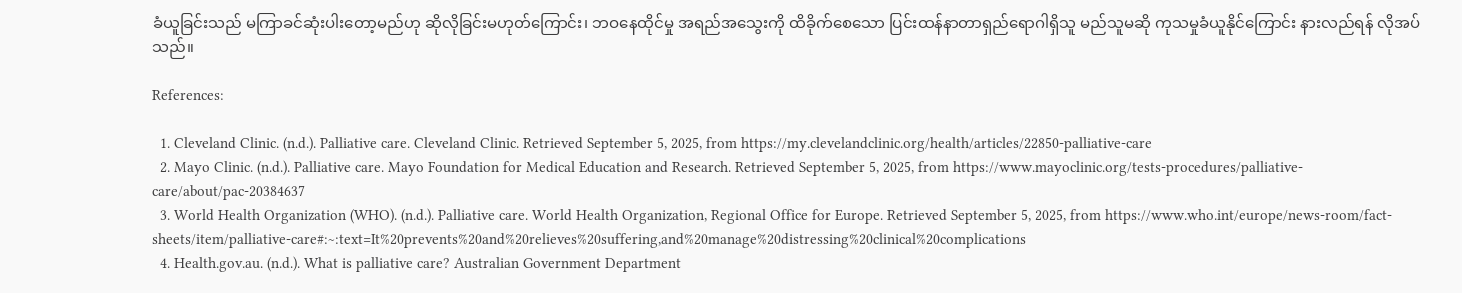ခံယူခြင်းသည် မကြာခင်ဆုံးပါးတော့မည်ဟု ဆိုလိုခြင်းမဟုတ်ကြောင်း၊ ဘဝနေထိုင်မှု အရည်အသွေးကို ထိခိုက်စေသော ပြင်းထန်နာတာရှည်ရောဂါရှိသူ မည်သူမဆို ကုသမှုခံယူနိုင်ကြောင်း နားလည်ရန် လိုအပ်သည်။

References:

  1. Cleveland Clinic. (n.d.). Palliative care. Cleveland Clinic. Retrieved September 5, 2025, from https://my.clevelandclinic.org/health/articles/22850-palliative-care
  2. Mayo Clinic. (n.d.). Palliative care. Mayo Foundation for Medical Education and Research. Retrieved September 5, 2025, from https://www.mayoclinic.org/tests-procedures/palliative-care/about/pac-20384637
  3. World Health Organization (WHO). (n.d.). Palliative care. World Health Organization, Regional Office for Europe. Retrieved September 5, 2025, from https://www.who.int/europe/news-room/fact-sheets/item/palliative-care#:~:text=It%20prevents%20and%20relieves%20suffering,and%20manage%20distressing%20clinical%20complications
  4. Health.gov.au. (n.d.). What is palliative care? Australian Government Department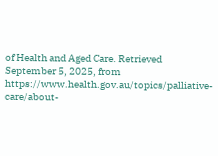of Health and Aged Care. Retrieved September 5, 2025, from https://www.health.gov.au/topics/palliative-care/about-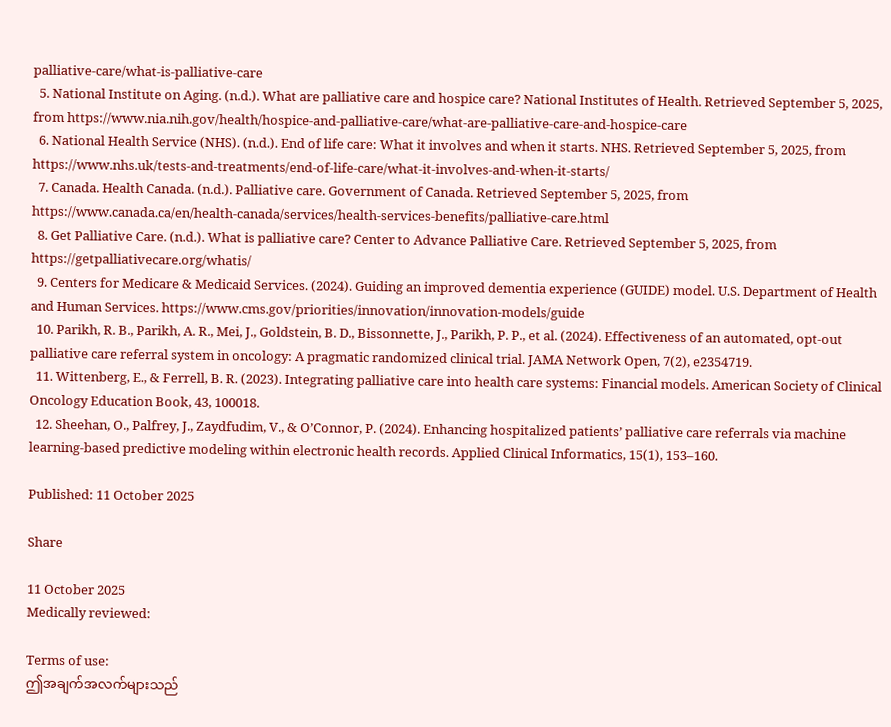palliative-care/what-is-palliative-care
  5. National Institute on Aging. (n.d.). What are palliative care and hospice care? National Institutes of Health. Retrieved September 5, 2025, from https://www.nia.nih.gov/health/hospice-and-palliative-care/what-are-palliative-care-and-hospice-care
  6. National Health Service (NHS). (n.d.). End of life care: What it involves and when it starts. NHS. Retrieved September 5, 2025, from https://www.nhs.uk/tests-and-treatments/end-of-life-care/what-it-involves-and-when-it-starts/
  7. Canada. Health Canada. (n.d.). Palliative care. Government of Canada. Retrieved September 5, 2025, from https://www.canada.ca/en/health-canada/services/health-services-benefits/palliative-care.html
  8. Get Palliative Care. (n.d.). What is palliative care? Center to Advance Palliative Care. Retrieved September 5, 2025, from https://getpalliativecare.org/whatis/
  9. Centers for Medicare & Medicaid Services. (2024). Guiding an improved dementia experience (GUIDE) model. U.S. Department of Health and Human Services. https://www.cms.gov/priorities/innovation/innovation-models/guide
  10. Parikh, R. B., Parikh, A. R., Mei, J., Goldstein, B. D., Bissonnette, J., Parikh, P. P., et al. (2024). Effectiveness of an automated, opt-out palliative care referral system in oncology: A pragmatic randomized clinical trial. JAMA Network Open, 7(2), e2354719.
  11. Wittenberg, E., & Ferrell, B. R. (2023). Integrating palliative care into health care systems: Financial models. American Society of Clinical Oncology Education Book, 43, 100018.
  12. Sheehan, O., Palfrey, J., Zaydfudim, V., & O’Connor, P. (2024). Enhancing hospitalized patients’ palliative care referrals via machine learning-based predictive modeling within electronic health records. Applied Clinical Informatics, 15(1), 153–160.

Published: 11 October 2025

Share

11 October 2025
Medically reviewed:

Terms of use:
ဤအချက်အလက်များသည်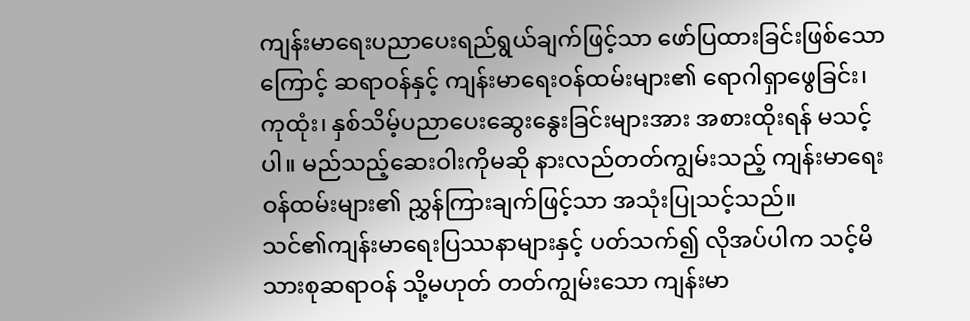ကျန်းမာရေးပညာပေးရည်ရွယ်ချက်ဖြင့်သာ ဖော်ပြထားခြင်းဖြစ်သောကြောင့် ဆရာဝန်နှင့် ကျန်းမာရေးဝန်ထမ်းများ၏ ရောဂါရှာဖွေခြင်း၊ ကုထုံး၊ နှစ်သိမ့်ပညာပေးဆွေးနွေးခြင်းများအား အစားထိုးရန် မသင့်ပါ။ မည်သည့်ဆေးဝါးကိုမဆို နားလည်တတ်ကျွမ်းသည့် ကျန်းမာရေးဝန်ထမ်းများ၏ ညွှန်ကြားချက်ဖြင့်သာ အသုံးပြုသင့်သည်။
သင်၏ကျန်းမာရေးပြဿနာများနှင့် ပတ်သက်၍ လိုအပ်ပါက သင့်မိသားစုဆရာဝန် သို့မဟုတ် တတ်ကျွမ်းသော ကျန်းမာ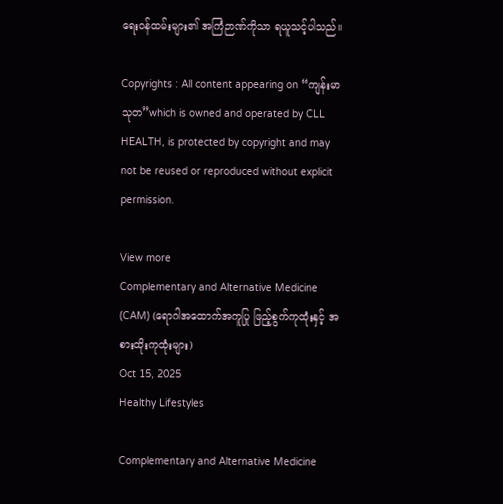ရေးဝန်ထမ်းများ၏ အကြံဉာဏ်ကိုသာ ရယူသင့်ပါသည်။

Copyrights : All content appearing on “ကျန်းမာသုတ”which is owned and operated by CLL HEALTH, is protected by copyright and may not be reused or reproduced without explicit permission.

View more
Complementary and Alternative Medicine (CAM) (ရောဂါအထောက်အကူပြု ဖြည့်စွက်ကုထုံးနှင့် အစားထိုးကုထုံးများ)
Oct 15, 2025
Healthy Lifestyles

Complementary and Alternative Medicine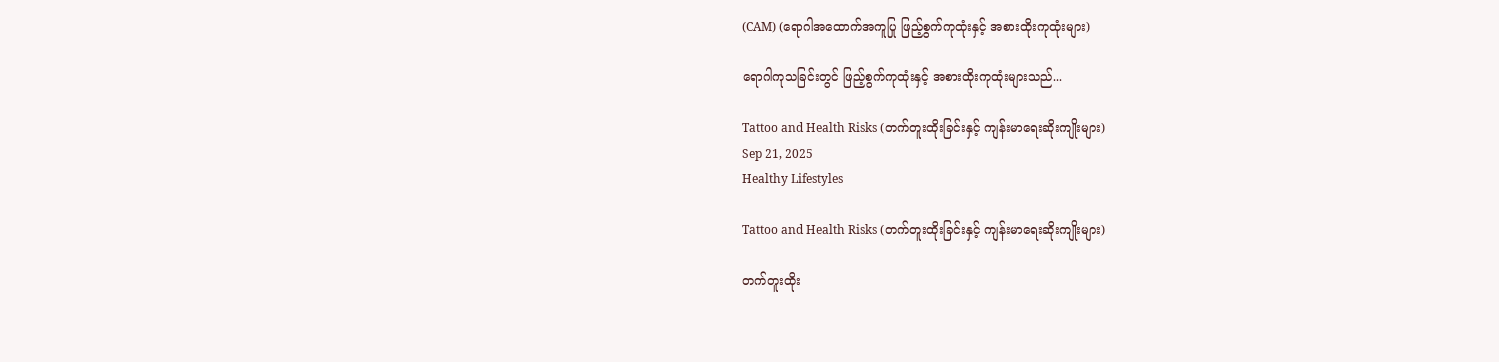(CAM) (ရောဂါအထောက်အကူပြု ဖြည့်စွက်ကုထုံးနှင့် အစားထိုးကုထုံးများ)

ရောဂါကုသခြင်းတွင် ဖြည့်စွက်ကုထုံးနှင့် အစားထိုးကုထုံးများသည်...

Tattoo and Health Risks (တက်တူးထိုးခြင်းနှင့် ကျန်းမာရေးဆိုးကျိုးများ)
Sep 21, 2025
Healthy Lifestyles

Tattoo and Health Risks (တက်တူးထိုးခြင်းနှင့် ကျန်းမာရေးဆိုးကျိုးများ)

တက်တူးထိုး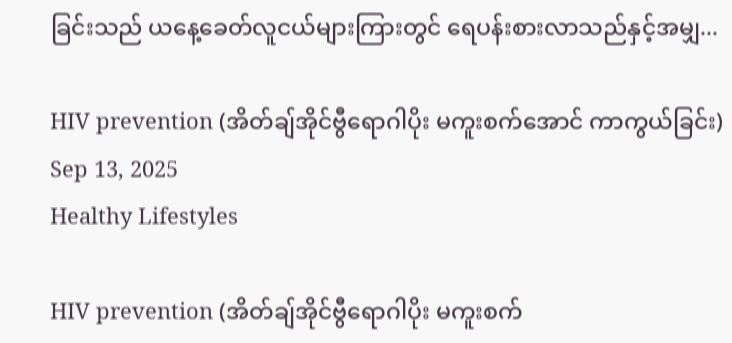ခြင်းသည် ယနေ့ခေတ်လူငယ်များကြားတွင် ရေပန်းစားလာသည်နှင့်အမျှ...

HIV prevention (အိတ်ချ်အိုင်ဗွီရောဂါပိုး မကူးစက်အောင် ကာကွယ်ခြင်း)
Sep 13, 2025
Healthy Lifestyles

HIV prevention (အိတ်ချ်အိုင်ဗွီရောဂါပိုး မကူးစက်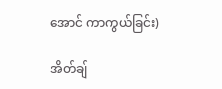အောင် ကာကွယ်ခြင်း)

အိတ်ချ်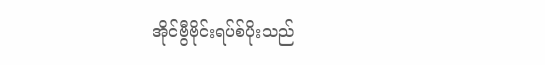အိုင်ဗွီဗိုင်းရပ်စ်ပိုးသည်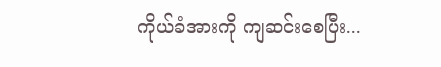ကိုယ်ခံအားကို ကျဆင်းစေပြီး...